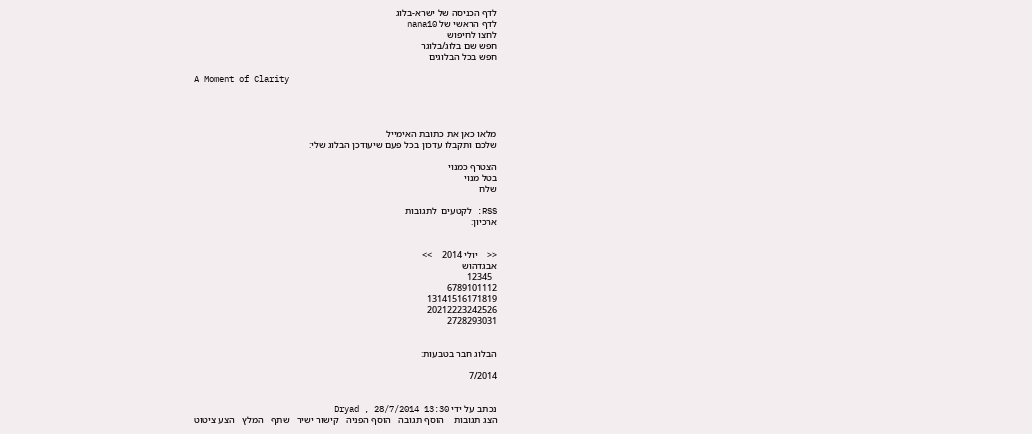לדף הכניסה של ישרא-בלוג
לדף הראשי של nana10
לחצו לחיפוש
חפש שם בלוג/בלוגר
חפש בכל הבלוגים

A Moment of Clarity




מלאו כאן את כתובת האימייל
שלכם ותקבלו עדכון בכל פעם שיעודכן הבלוג שלי:

הצטרף כמנוי
בטל מנוי
שלח

RSS: לקטעים  לתגובות
ארכיון:


<<    יולי 2014    >>
אבגדהוש
  12345
6789101112
13141516171819
20212223242526
2728293031


הבלוג חבר בטבעות:

7/2014


נכתב על ידי Dryad , 28/7/2014 13:30
הצג תגובות    הוסף תגובה   הוסף הפניה   קישור ישיר   שתף   המלץ   הצע ציטוט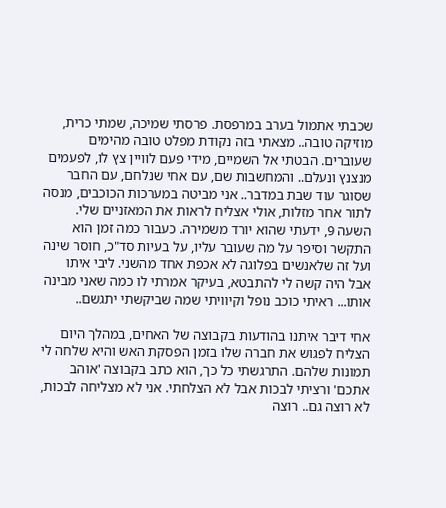שכבתי אתמול בערב במרפסת. פרסתי שמיכה, שמתי כרית, מוזיקה טובה.. מצאתי בזה נקודת מפלט טובה מהימים שעוברים. הבטתי אל השמיים, מידי פעם לוויין צץ לו, לפעמים מנצנץ ונעלם.. והמחשבות שם, עם אחי שנלחם, עם החבר שסוגר עוד שבת במדבר.. אני מביטה במערכות הכוכבים, מנסה לתור אחר מזלות, אולי אצליח לראות את המאזניים שלי. השעה 9, ידעתי שהוא יורד משמירה. כעבור כמה זמן הוא התקשר וסיפר על מה שעובר עליו, על בעיות סד"כ, חוסר שינה ועל זה שלאנשים בפלוגה לא אכפת אחד מהשני. ליבי איתו אבל היה קשה לי להתבטא, בעיקר אמרתי לו כמה שאני מבינה אותו... ראיתי כוכב נופל וקיוויתי שמה שביקשתי יתגשם..

אחי דיבר איתנו בהודעות בקבוצה של האחים, במהלך היום הצליח לפגוש את חברה שלו בזמן הפסקת האש והיא שלחה לי תמונות שלהם. התרגשתי כל כך, הוא כתב בקבוצה 'אוהב אתכם' ורציתי לבכות אבל לא הצלחתי. אני לא מצליחה לבכות, לא רוצה גם.. רוצה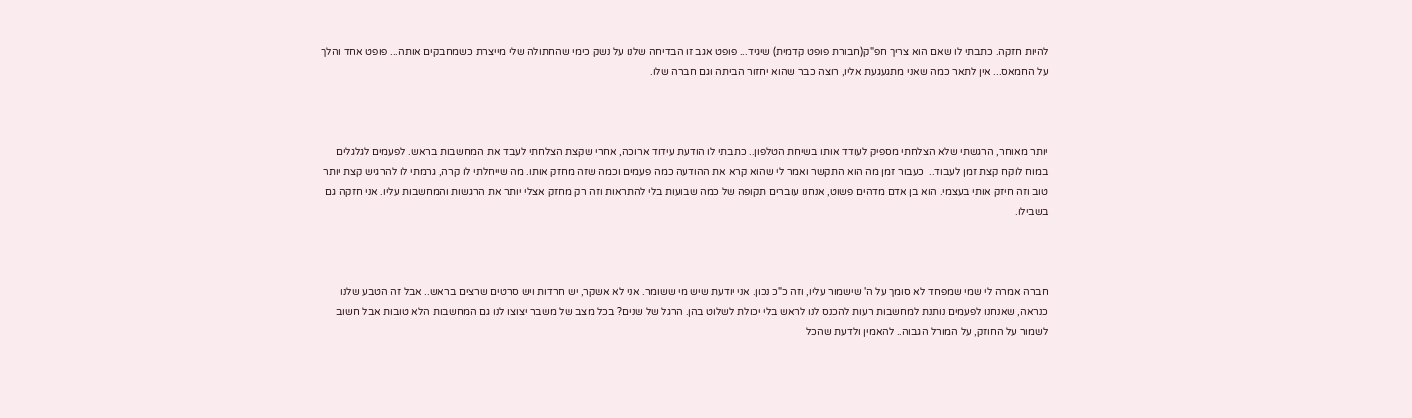להיות חזקה. כתבתי לו שאם הוא צריך חפ"ק(חבורת פופט קדמית) שיגיד... פופט אגב זו הבדיחה שלנו על נשק כימי שהחתולה שלי מייצרת כשמחבקים אותה... פופט אחד והלך על החמאס... אין לתאר כמה שאני מתגעגעת אליו, רוצה כבר שהוא יחזור הביתה וגם חברה שלו.



יותר מאוחר, הרגשתי שלא הצלחתי מספיק לעודד אותו בשיחת הטלפון.. כתבתי לו הודעת עידוד ארוכה, אחרי שקצת הצלחתי לעבד את המחשבות בראש. לפעמים לגלגלים במוח לוקח קצת זמן לעבוד..  כעבור זמן מה הוא התקשר ואמר לי שהוא קרא את ההודעה כמה פעמים וכמה שזה מחזק אותו. מה שייחלתי לו קרה, גרמתי לו להרגיש קצת יותר טוב וזה חיזק אותי בעצמי. הוא בן אדם מדהים פשוט, אנחנו עוברים תקופה של כמה שבועות בלי להתראות וזה רק מחזק אצלי יותר את הרגשות והמחשבות עליו. אני חזקה גם בשבילו.



חברה אמרה לי שמי שמפחד לא סומך על ה' שישמור עליו, וזה כ"כ נכון. אני יודעת שיש מי ששומר. אני לא אשקר, יש חרדות ויש סרטים שרצים בראש.. אבל זה הטבע שלנו כנראה, שאנחנו לפעמים נותנת למחשבות רעות להכנס לנו לראש בלי יכולת לשלוט בהן. הרגל של שנים? בכל מצב של משבר יצוצו לנו גם המחשבות הלא טובות אבל חשוב לשמור על החוזק, על המורל הגבוה.. להאמין ולדעת שהכל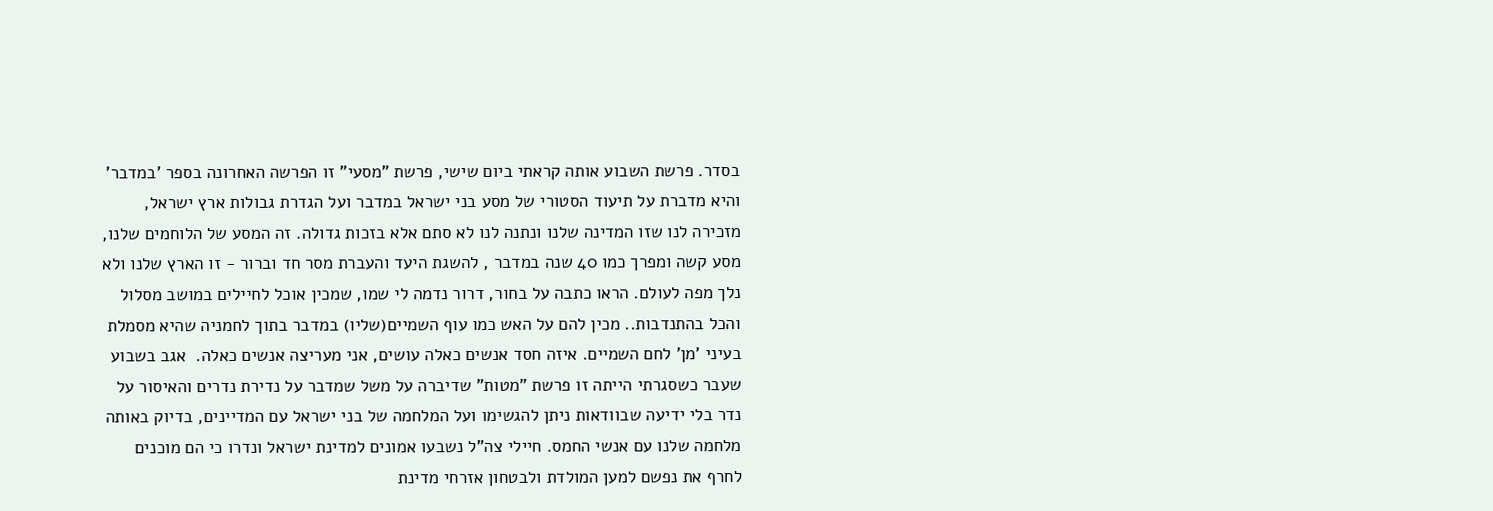בסדר. פרשת השבוע אותה קראתי ביום שישי, פרשת "מסעי" זו הפרשה האחרונה בספר 'במדבר' והיא מדברת על תיעוד הסטורי של מסע בני ישראל במדבר ועל הגדרת גבולות ארץ ישראל, מזכירה לנו שזו המדינה שלנו ונתנה לנו לא סתם אלא בזכות גדולה. זה המסע של הלוחמים שלנו, מסע קשה ומפרך כמו 40 שנה במדבר , להשגת היעד והעברת מסר חד וברור - זו הארץ שלנו ולא נלך מפה לעולם. הראו כתבה על בחור, דרור נדמה לי שמו, שמכין אוכל לחיילים במושב מסלול והכל בהתנדבות.. מכין להם על האש כמו עוף השמיים(שליו) במדבר בתוך לחמניה שהיא מסמלת בעיני 'מן' לחם השמיים. איזה חסד אנשים כאלה עושים, אני מעריצה אנשים כאלה.  אגב בשבוע שעבר כשסגרתי הייתה זו פרשת "מטות" שדיברה על משל שמדבר על נדירת נדרים והאיסור על נדר בלי ידיעה שבוודאות ניתן להגשימו ועל המלחמה של בני ישראל עם המדיינים, בדיוק באותה מלחמה שלנו עם אנשי החמס. חיילי צה"ל נשבעו אמונים למדינת ישראל ונדרו כי הם מוכנים לחרף את נפשם למען המולדת ולבטחון אזרחי מדינת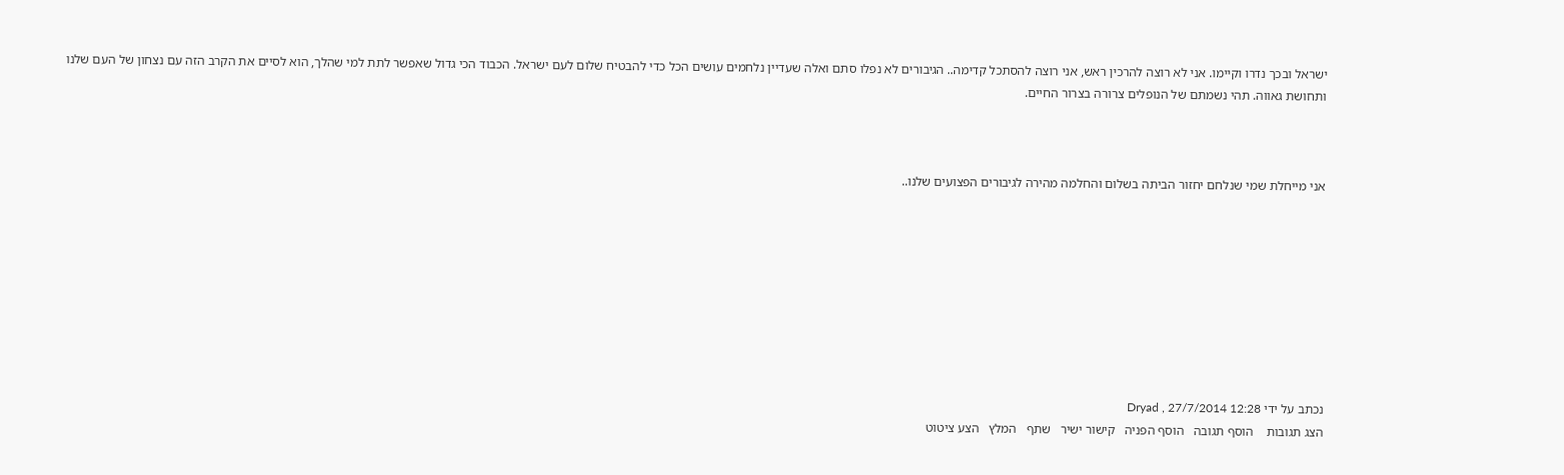ישראל ובכך נדרו וקיימו. אני לא רוצה להרכין ראש, אני רוצה להסתכל קדימה.. הגיבורים לא נפלו סתם ואלה שעדיין נלחמים עושים הכל כדי להבטיח שלום לעם ישראל. הכבוד הכי גדול שאפשר לתת למי שהלך, הוא לסיים את הקרב הזה עם נצחון של העם שלנו ותחושת גאווה. תהי נשמתם של הנופלים צרורה בצרור החיים.



אני מייחלת שמי שנלחם יחזור הביתה בשלום והחלמה מהירה לגיבורים הפצועים שלנו..









נכתב על ידי Dryad , 27/7/2014 12:28
הצג תגובות    הוסף תגובה   הוסף הפניה   קישור ישיר   שתף   המלץ   הצע ציטוט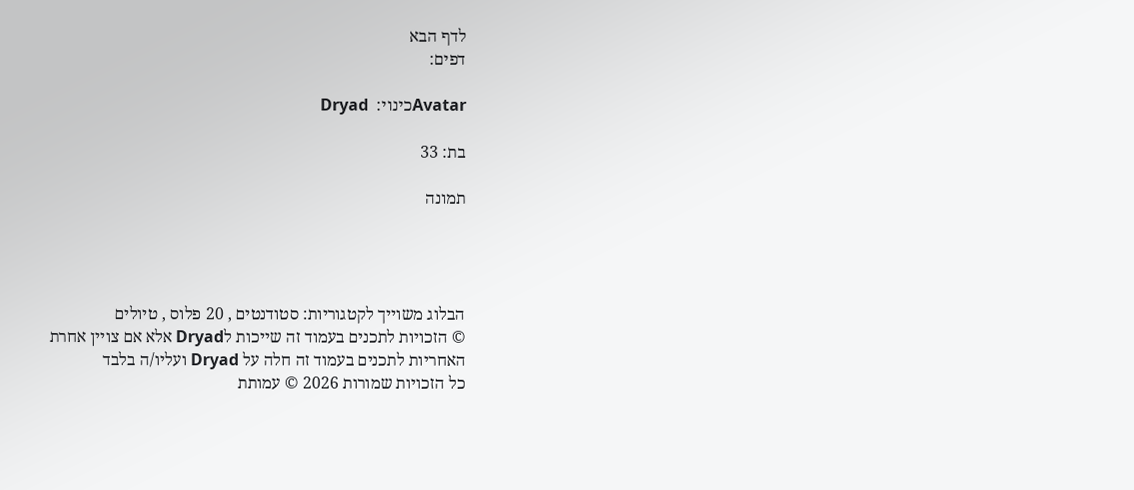לדף הבא
דפים:

Avatarכינוי:  Dryad

בת: 33

תמונה




הבלוג משוייך לקטגוריות: סטודנטים , 20 פלוס , טיולים
© הזכויות לתכנים בעמוד זה שייכות לDryad אלא אם צויין אחרת
האחריות לתכנים בעמוד זה חלה על Dryad ועליו/ה בלבד
כל הזכויות שמורות 2026 © עמותת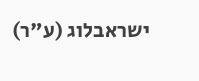ישראבלוג (ע"ר)